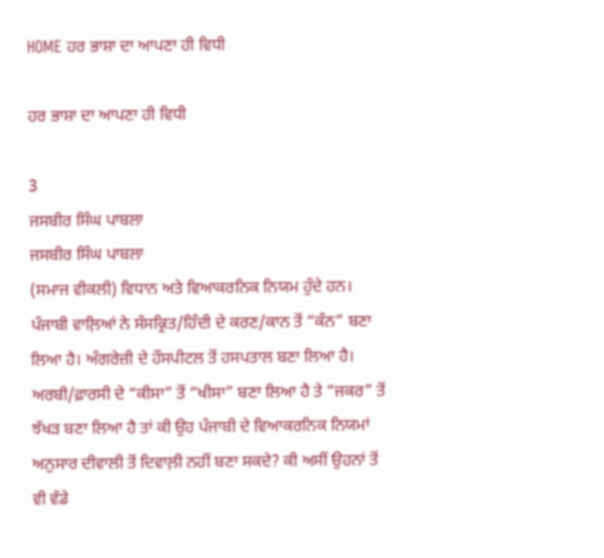HOME ਹਰ ਭਾਸ਼ਾ ਦਾ ਆਪਣਾ ਹੀ ਵਿਧੀ

ਹਰ ਭਾਸ਼ਾ ਦਾ ਆਪਣਾ ਹੀ ਵਿਧੀ

3
ਜਸਬੀਰ ਸਿੰਘ ਪਾਬਲਾ
ਜਸਬੀਰ ਸਿੰਘ ਪਾਬਲਾ
(ਸਮਾਜ ਵੀਕਲੀ) ਵਿਧਾਨ ਅਤੇ ਵਿਆਕਰਨਿਕ ਨਿਯਮ ਹੁੰਦੇ ਹਨ। ਪੰਜਾਬੀ ਵਾਲ਼ਿਆਂ ਨੇ ਸੰਸਕ੍ਰਿਤ/ਹਿੰਦੀ ਦੇ ਕਰਣ/ਕਾਨ ਤੋਂ “ਕੰਨ” ਬਣਾ ਲਿਆ ਹੈ। ਅੰਗਰੇਜ਼ੀ ਦੇ ਹੌਸਪੀਟਲ ਤੋਂ ਹਸਪਤਾਲ ਬਣਾ ਲਿਆ ਹੈ। ਅਰਬੀ/ਫ਼ਾਰਸੀ ਦੇ “ਕੀਸਾ” ਤੋਂ “ਖੀਸਾ” ਬਣਾ ਲਿਆ ਹੈ ਤੇ “ਜਕਰ” ਤੋਂ ਝੱਖੜ ਬਣਾ ਲਿਆ ਹੈ ਤਾਂ ਕੀ ਉਹ ਪੰਜਾਬੀ ਦੇ ਵਿਆਕਰਨਿਕ ਨਿਯਮਾਂ ਅਨੁਸਾਰ ਦੀਵਾਲੀ ਤੋਂ ਦਿਵਾਲ਼ੀ ਨਹੀਂ ਬਣਾ ਸਕਦੇ? ਕੀ ਅਸੀਂ ਉਹਨਾਂ ਤੋਂ ਵੀ ਵੱਡੇ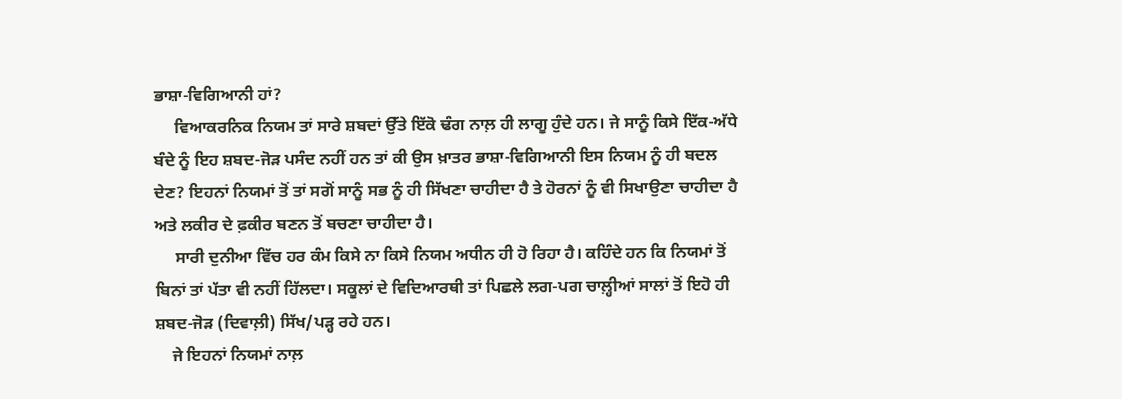ਭਾਸ਼ਾ-ਵਿਗਿਆਨੀ ਹਾਂ?
     ਵਿਆਕਰਨਿਕ ਨਿਯਮ ਤਾਂ ਸਾਰੇ ਸ਼ਬਦਾਂ ਉੱਤੇ ਇੱਕੋ ਢੰਗ ਨਾਲ਼ ਹੀ ਲਾਗੂ ਹੁੰਦੇ ਹਨ। ਜੇ ਸਾਨੂੰ ਕਿਸੇ ਇੱਕ-ਅੱਧੇ ਬੰਦੇ ਨੂੰ ਇਹ ਸ਼ਬਦ-ਜੋੜ ਪਸੰਦ ਨਹੀਂ ਹਨ ਤਾਂ ਕੀ ਉਸ ਖ਼ਾਤਰ ਭਾਸ਼ਾ-ਵਿਗਿਆਨੀ ਇਸ ਨਿਯਮ ਨੂੰ ਹੀ ਬਦਲ ਦੇਣ? ਇਹਨਾਂ ਨਿਯਮਾਂ ਤੋਂ ਤਾਂ ਸਗੋਂ ਸਾਨੂੰ ਸਭ ਨੂੰ ਹੀ ਸਿੱਖਣਾ ਚਾਹੀਦਾ ਹੈ ਤੇ ਹੋਰਨਾਂ ਨੂੰ ਵੀ ਸਿਖਾਉਣਾ ਚਾਹੀਦਾ ਹੈ ਅਤੇ ਲਕੀਰ ਦੇ ਫ਼ਕੀਰ ਬਣਨ ਤੋਂ ਬਚਣਾ ਚਾਹੀਦਾ ਹੈ।
     ਸਾਰੀ ਦੁਨੀਆ ਵਿੱਚ ਹਰ ਕੰਮ ਕਿਸੇ ਨਾ ਕਿਸੇ ਨਿਯਮ ਅਧੀਨ ਹੀ ਹੋ ਰਿਹਾ ਹੈ। ਕਹਿੰਦੇ ਹਨ ਕਿ ਨਿਯਮਾਂ ਤੋਂ ਬਿਨਾਂ ਤਾਂ ਪੱਤਾ ਵੀ ਨਹੀਂ ਹਿੱਲਦਾ। ਸਕੂਲਾਂ ਦੇ ਵਿਦਿਆਰਥੀ ਤਾਂ ਪਿਛਲੇ ਲਗ-ਪਗ ਚਾਲ਼੍ਹੀਆਂ ਸਾਲਾਂ ਤੋਂ ਇਹੋ ਹੀ ਸ਼ਬਦ-ਜੋੜ (ਦਿਵਾਲ਼ੀ) ਸਿੱਖ/ਪੜ੍ਹ ਰਹੇ ਹਨ।
    ਜੇ ਇਹਨਾਂ ਨਿਯਮਾਂ ਨਾਲ਼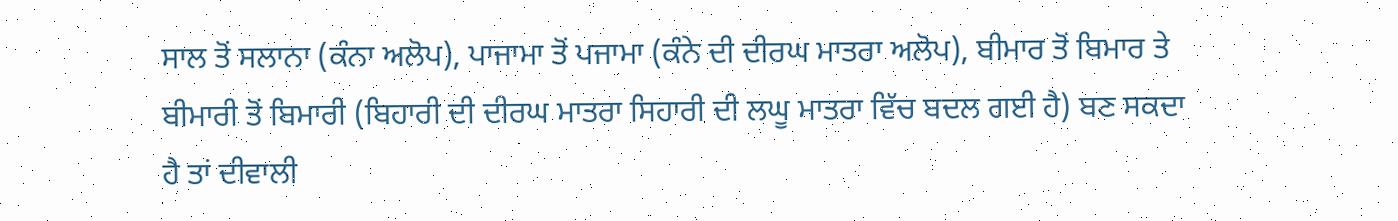ਸਾਲ ਤੋਂ ਸਲਾਨਾ (ਕੰਨਾ ਅਲੋਪ), ਪਾਜਾਮਾ ਤੋਂ ਪਜਾਮਾ (ਕੰਨੇ ਦੀ ਦੀਰਘ ਮਾਤਰਾ ਅਲੋਪ), ਬੀਮਾਰ ਤੋਂ ਬਿਮਾਰ ਤੇ ਬੀਮਾਰੀ ਤੋਂ ਬਿਮਾਰੀ (ਬਿਹਾਰੀ ਦੀ ਦੀਰਘ ਮਾਤਰਾ ਸਿਹਾਰੀ ਦੀ ਲਘੂ ਮਾਤਰਾ ਵਿੱਚ ਬਦਲ ਗਈ ਹੈ) ਬਣ ਸਕਦਾ ਹੈ ਤਾਂ ਦੀਵਾਲੀ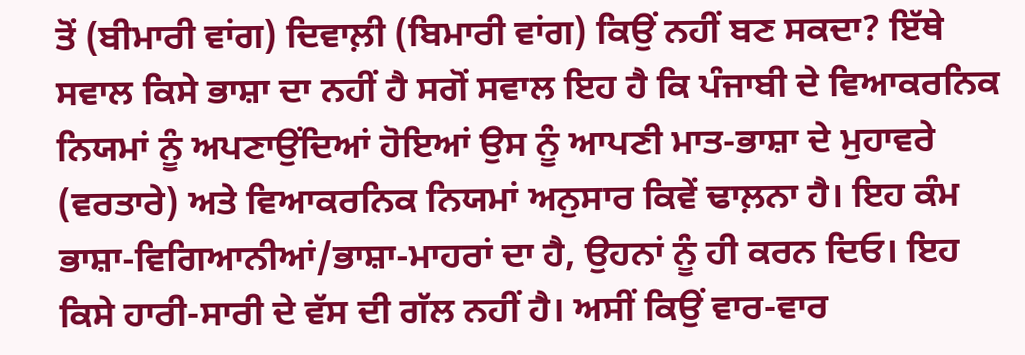ਤੋਂ (ਬੀਮਾਰੀ ਵਾਂਗ) ਦਿਵਾਲ਼ੀ (ਬਿਮਾਰੀ ਵਾਂਗ) ਕਿਉਂ ਨਹੀਂ ਬਣ ਸਕਦਾ? ਇੱਥੇ ਸਵਾਲ ਕਿਸੇ ਭਾਸ਼ਾ ਦਾ ਨਹੀਂ ਹੈ ਸਗੋਂ ਸਵਾਲ ਇਹ ਹੈ ਕਿ ਪੰਜਾਬੀ ਦੇ ਵਿਆਕਰਨਿਕ ਨਿਯਮਾਂ ਨੂੰ ਅਪਣਾਉਂਦਿਆਂ ਹੋਇਆਂ ਉਸ ਨੂੰ ਆਪਣੀ ਮਾਤ-ਭਾਸ਼ਾ ਦੇ ਮੁਹਾਵਰੇ (ਵਰਤਾਰੇ) ਅਤੇ ਵਿਆਕਰਨਿਕ ਨਿਯਮਾਂ ਅਨੁਸਾਰ ਕਿਵੇਂ ਢਾਲ਼ਨਾ ਹੈ। ਇਹ ਕੰਮ ਭਾਸ਼ਾ-ਵਿਗਿਆਨੀਆਂ/ਭਾਸ਼ਾ-ਮਾਹਰਾਂ ਦਾ ਹੈ, ਉਹਨਾਂ ਨੂੰ ਹੀ ਕਰਨ ਦਿਓ। ਇਹ ਕਿਸੇ ਹਾਰੀ-ਸਾਰੀ ਦੇ ਵੱਸ ਦੀ ਗੱਲ ਨਹੀਂ ਹੈ। ਅਸੀਂ ਕਿਉਂ ਵਾਰ-ਵਾਰ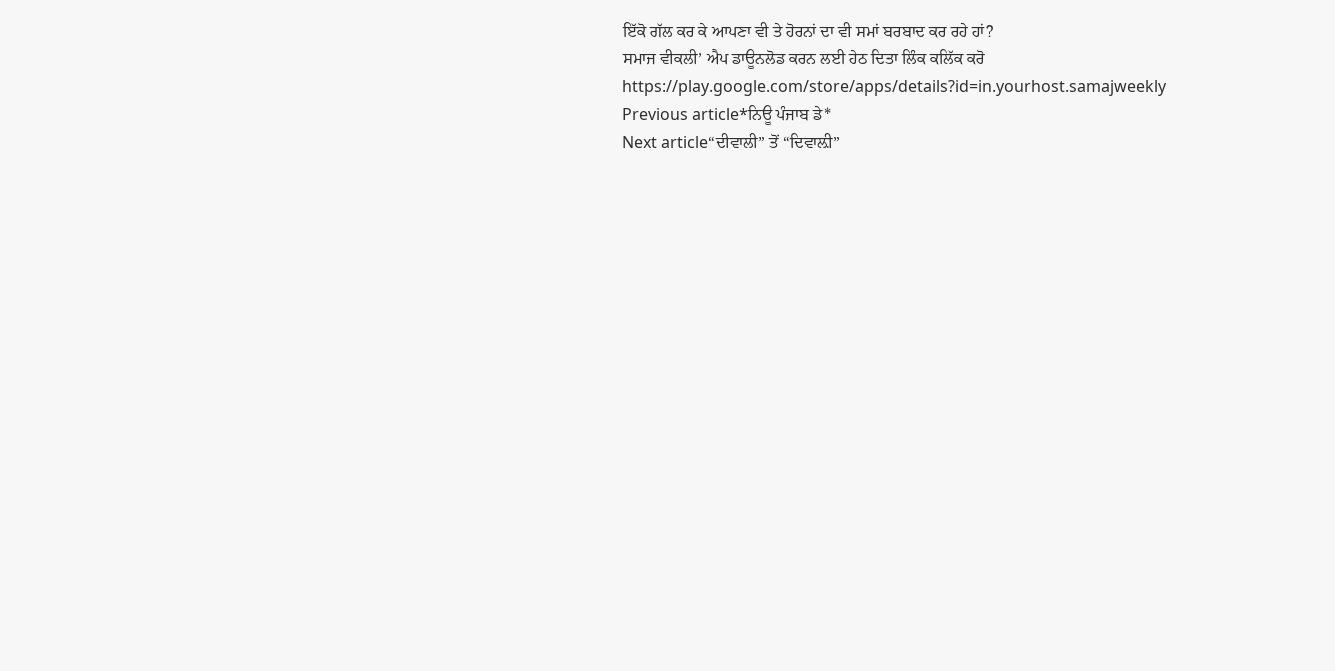ਇੱਕੋ ਗੱਲ ਕਰ ਕੇ ਆਪਣਾ ਵੀ ਤੇ ਹੋਰਨਾਂ ਦਾ ਵੀ ਸਮਾਂ ਬਰਬਾਦ ਕਰ ਰਹੇ ਹਾਂ?
ਸਮਾਜ ਵੀਕਲੀ’ ਐਪ ਡਾਊਨਲੋਡ ਕਰਨ ਲਈ ਹੇਠ ਦਿਤਾ ਲਿੰਕ ਕਲਿੱਕ ਕਰੋ
https://play.google.com/store/apps/details?id=in.yourhost.samajweekly
Previous article*ਨਿਊ ਪੰਜਾਬ ਡੇ*
Next article“ਦੀਵਾਲੀ” ਤੋਂ “ਦਿਵਾਲ਼ੀ”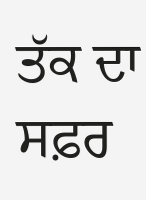ਤੱਕ ਦਾ ਸਫ਼ਰ